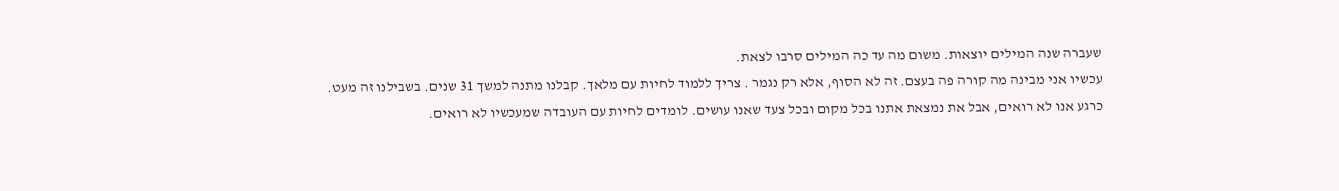שעברה שנה המילים יוצאות. משום מה עד כה המילים סרבו לצאת.
עכשיו אני מבינה מה קורה פה בעצם. זה לא הסוף, אלא רק נגמר . צריך ללמוד לחיות עם מלאך. קבלנו מתנה למשך 31 שנים. בשבילנו זה מעט.
כרגע אנו לא רואים, אבל את נמצאת אתנו בכל מקום ובכל צעד שאנו עושים. לומדים לחיות עם העובדה שמעכשיו לא רואים.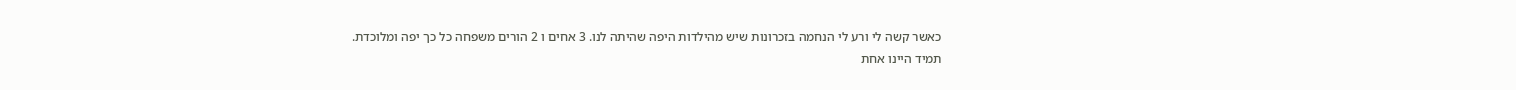כאשר קשה לי ורע לי הנחמה בזכרונות שיש מהילדות היפה שהיתה לנו. 3 אחים ו 2 הורים משפחה כל כך יפה ומלוכדת.
תמיד היינו אחת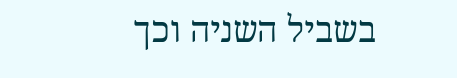בשביל השניה וכך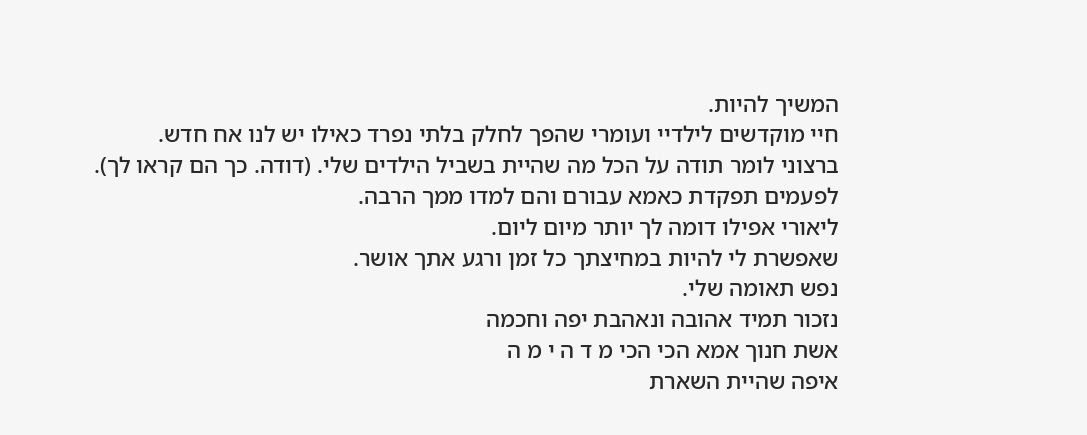המשיך להיות.
חיי מוקדשים לילדיי ועומרי שהפך לחלק בלתי נפרד כאילו יש לנו אח חדש.
ברצוני לומר תודה על הכל מה שהיית בשביל הילדים שלי. (דודה. כך הם קראו לך).
לפעמים תפקדת כאמא עבורם והם למדו ממך הרבה.
ליאורי אפילו דומה לך יותר מיום ליום.
שאפשרת לי להיות במחיצתך כל זמן ורגע אתך אושר.
נפש תאומה שלי.
נזכור תמיד אהובה ונאהבת יפה וחכמה
אשת חנוך אמא הכי הכי מ ד ה י מ ה
איפה שהיית השארת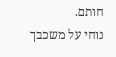חותם.
נוחי על משכבך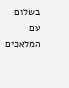בשלום
עם המלאכים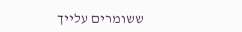ששומרים עלייך